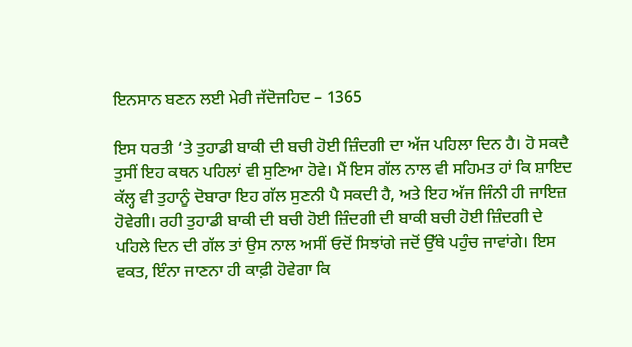ਇਨਸਾਨ ਬਣਨ ਲਈ ਮੇਰੀ ਜੱਦੋਜਹਿਦ – 1365

ਇਸ ਧਰਤੀ ‘ਤੇ ਤੁਹਾਡੀ ਬਾਕੀ ਦੀ ਬਚੀ ਹੋਈ ਜ਼ਿੰਦਗੀ ਦਾ ਅੱਜ ਪਹਿਲਾ ਦਿਨ ਹੈ। ਹੋ ਸਕਦੈ ਤੁਸੀਂ ਇਹ ਕਥਨ ਪਹਿਲਾਂ ਵੀ ਸੁਣਿਆ ਹੋਵੇ। ਮੈਂ ਇਸ ਗੱਲ ਨਾਲ ਵੀ ਸਹਿਮਤ ਹਾਂ ਕਿ ਸ਼ਾਇਦ ਕੱਲ੍ਹ ਵੀ ਤੁਹਾਨੂੰ ਦੋਬਾਰਾ ਇਹ ਗੱਲ ਸੁਣਨੀ ਪੈ ਸਕਦੀ ਹੈ, ਅਤੇ ਇਹ ਅੱਜ ਜਿੰਨੀ ਹੀ ਜਾਇਜ਼ ਹੋਵੇਗੀ। ਰਹੀ ਤੁਹਾਡੀ ਬਾਕੀ ਦੀ ਬਚੀ ਹੋਈ ਜ਼ਿੰਦਗੀ ਦੀ ਬਾਕੀ ਬਚੀ ਹੋਈ ਜ਼ਿੰਦਗੀ ਦੇ ਪਹਿਲੇ ਦਿਨ ਦੀ ਗੱਲ ਤਾਂ ਉਸ ਨਾਲ ਅਸੀਂ ਓਦੋਂ ਸਿਝਾਂਗੇ ਜਦੋਂ ਉੱਥੇ ਪਹੁੰਚ ਜਾਵਾਂਗੇ। ਇਸ ਵਕਤ, ਇੰਨਾ ਜਾਣਨਾ ਹੀ ਕਾਫ਼ੀ ਹੋਵੇਗਾ ਕਿ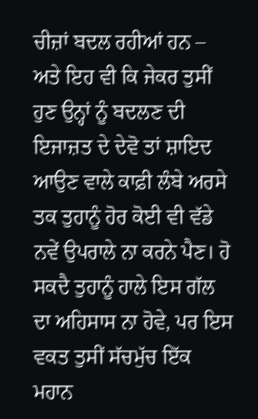ਚੀਜ਼ਾਂ ਬਦਲ ਰਹੀਆਂ ਹਨ – ਅਤੇ ਇਹ ਵੀ ਕਿ ਜੇਕਰ ਤੁਸੀਂ ਹੁਣ ਉਨ੍ਹਾਂ ਨੂੰ ਬਦਲਣ ਦੀ ਇਜਾਜ਼ਤ ਦੇ ਦੇਵੋ ਤਾਂ ਸ਼ਾਇਦ ਆਉਣ ਵਾਲੇ ਕਾਫ਼ੀ ਲੰਬੇ ਅਰਸੇ ਤਕ ਤੁਹਾਨੂੰ ਹੋਰ ਕੋਈ ਵੀ ਵੱਡੇ ਨਵੇਂ ਉਪਰਾਲੇ ਨਾ ਕਰਨੇ ਪੈਣ। ਹੋ ਸਕਦੈ ਤੁਹਾਨੂੰ ਹਾਲੇ ਇਸ ਗੱਲ ਦਾ ਅਹਿਸਾਸ ਨਾ ਹੋਵੇ, ਪਰ ਇਸ ਵਕਤ ਤੁਸੀਂ ਸੱਚਮੁੱਚ ਇੱਕ ਮਹਾਨ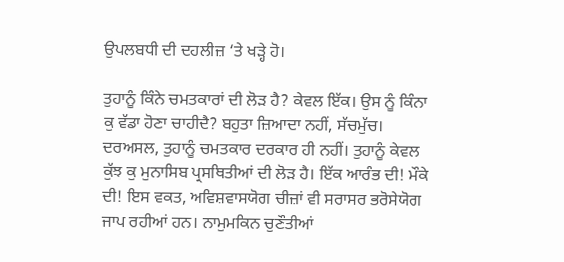ਉਪਲਬਧੀ ਦੀ ਦਹਲੀਜ਼ ‘ਤੇ ਖੜ੍ਹੇ ਹੋ।

ਤੁਹਾਨੂੰ ਕਿੰਨੇ ਚਮਤਕਾਰਾਂ ਦੀ ਲੋੜ ਹੈ? ਕੇਵਲ ਇੱਕ। ਉਸ ਨੂੰ ਕਿੰਨਾ ਕੁ ਵੱਡਾ ਹੋਣਾ ਚਾਹੀਦੈ? ਬਹੁਤਾ ਜ਼ਿਆਦਾ ਨਹੀਂ, ਸੱਚਮੁੱਚ। ਦਰਅਸਲ, ਤੁਹਾਨੂੰ ਚਮਤਕਾਰ ਦਰਕਾਰ ਹੀ ਨਹੀਂ। ਤੁਹਾਨੂੰ ਕੇਵਲ ਕੁੱਝ ਕੁ ਮੁਨਾਸਿਬ ਪ੍ਰਸਥਿਤੀਆਂ ਦੀ ਲੋੜ ਹੈ। ਇੱਕ ਆਰੰਭ ਦੀ! ਮੌਕੇ ਦੀ! ਇਸ ਵਕਤ, ਅਵਿਸ਼ਵਾਸਯੋਗ ਚੀਜ਼ਾਂ ਵੀ ਸਰਾਸਰ ਭਰੋਸੇਯੋਗ ਜਾਪ ਰਹੀਆਂ ਹਨ। ਨਾਮੁਮਕਿਨ ਚੁਣੌਤੀਆਂ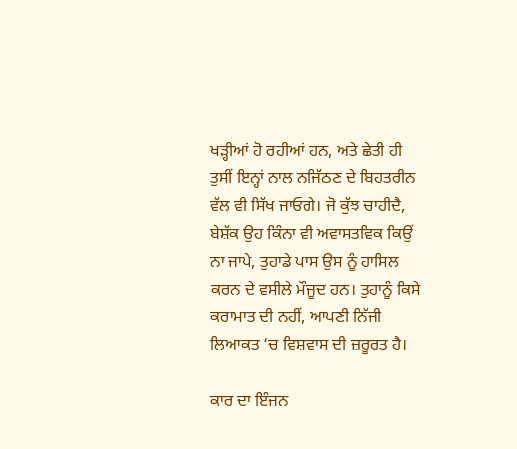ਖੜ੍ਹੀਆਂ ਹੋ ਰਹੀਆਂ ਹਨ, ਅਤੇ ਛੇਤੀ ਹੀ ਤੁਸੀਂ ਇਨ੍ਹਾਂ ਨਾਲ ਨਜਿੱਠਣ ਦੇ ਬਿਹਤਰੀਨ ਵੱਲ ਵੀ ਸਿੱਖ ਜਾਓਗੇ। ਜੋ ਕੁੱਝ ਚਾਹੀਦੈ, ਬੇਸ਼ੱਕ ਉਹ ਕਿੰਨਾ ਵੀ ਅਵਾਸਤਵਿਕ ਕਿਉਂ ਨਾ ਜਾਪੇ, ਤੁਹਾਡੇ ਪਾਸ ਉਸ ਨੂੰ ਹਾਸਿਲ ਕਰਨ ਦੇ ਵਸੀਲੇ ਮੌਜੂਦ ਹਨ। ਤੁਹਾਨੂੰ ਕਿਸੇ ਕਰਾਮਾਤ ਦੀ ਨਹੀਂ, ਆਪਣੀ ਨਿੱਜੀ ਲਿਆਕਤ ‘ਚ ਵਿਸ਼ਵਾਸ ਦੀ ਜ਼ਰੂਰਤ ਹੈ।

ਕਾਰ ਦਾ ਇੰਜਨ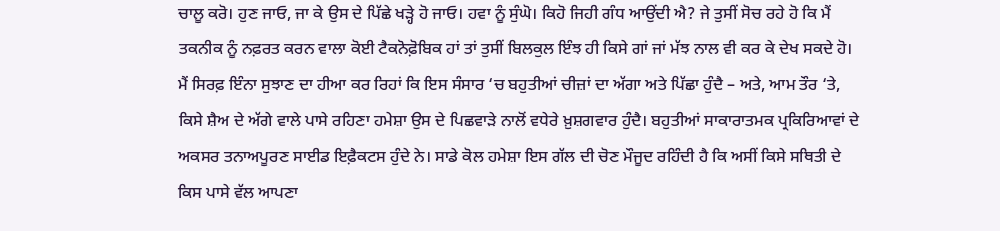ਚਾਲੂ ਕਰੋ। ਹੁਣ ਜਾਓ, ਜਾ ਕੇ ਉਸ ਦੇ ਪਿੱਛੇ ਖੜ੍ਹੇ ਹੋ ਜਾਓ। ਹਵਾ ਨੂੰ ਸੁੰਘੋ। ਕਿਹੋ ਜਿਹੀ ਗੰਧ ਆਉਂਦੀ ਐ? ਜੇ ਤੁਸੀਂ ਸੋਚ ਰਹੇ ਹੋ ਕਿ ਮੈਂ ਤਕਨੀਕ ਨੂੰ ਨਫ਼ਰਤ ਕਰਨ ਵਾਲਾ ਕੋਈ ਟੈਕਨੋਫ਼ੋਬਿਕ ਹਾਂ ਤਾਂ ਤੁਸੀਂ ਬਿਲਕੁਲ ਇੰਝ ਹੀ ਕਿਸੇ ਗਾਂ ਜਾਂ ਮੱਝ ਨਾਲ ਵੀ ਕਰ ਕੇ ਦੇਖ ਸਕਦੇ ਹੋ। ਮੈਂ ਸਿਰਫ਼ ਇੰਨਾ ਸੁਝਾਣ ਦਾ ਹੀਆ ਕਰ ਰਿਹਾਂ ਕਿ ਇਸ ਸੰਸਾਰ ‘ਚ ਬਹੁਤੀਆਂ ਚੀਜ਼ਾਂ ਦਾ ਅੱਗਾ ਅਤੇ ਪਿੱਛਾ ਹੁੰਦੈ – ਅਤੇ, ਆਮ ਤੌਰ ‘ਤੇ, ਕਿਸੇ ਸ਼ੈਅ ਦੇ ਅੱਗੇ ਵਾਲੇ ਪਾਸੇ ਰਹਿਣਾ ਹਮੇਸ਼ਾ ਉਸ ਦੇ ਪਿਛਵਾੜੇ ਨਾਲੋਂ ਵਧੇਰੇ ਖ਼ੁਸ਼ਗਵਾਰ ਹੁੰਦੈ। ਬਹੁਤੀਆਂ ਸਾਕਾਰਾਤਮਕ ਪ੍ਰਕਿਰਿਆਵਾਂ ਦੇ ਅਕਸਰ ਤਨਾਅਪੂਰਣ ਸਾਈਡ ਇਫ਼ੈਕਟਸ ਹੁੰਦੇ ਨੇ। ਸਾਡੇ ਕੋਲ ਹਮੇਸ਼ਾ ਇਸ ਗੱਲ ਦੀ ਚੋਣ ਮੌਜੂਦ ਰਹਿੰਦੀ ਹੈ ਕਿ ਅਸੀਂ ਕਿਸੇ ਸਥਿਤੀ ਦੇ ਕਿਸ ਪਾਸੇ ਵੱਲ ਆਪਣਾ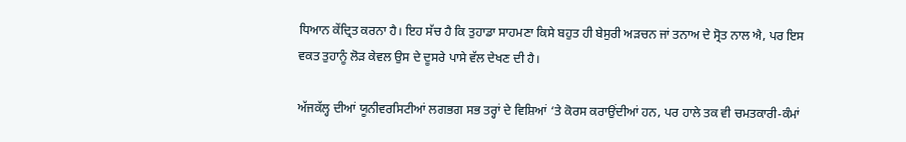ਧਿਆਨ ਕੇਂਦ੍ਰਿਤ ਕਰਨਾ ਹੈ। ਇਹ ਸੱਚ ਹੈ ਕਿ ਤੁਹਾਡਾ ਸਾਹਮਣਾ ਕਿਸੇ ਬਹੁਤ ਹੀ ਬੇਸੁਰੀ ਅੜਚਨ ਜਾਂ ਤਨਾਅ ਦੇ ਸ੍ਰੋਤ ਨਾਲ ਐ, ਪਰ ਇਸ ਵਕਤ ਤੁਹਾਨੂੰ ਲੋੜ ਕੇਵਲ ਉਸ ਦੇ ਦੂਸਰੇ ਪਾਸੇ ਵੱਲ ਦੇਖਣ ਦੀ ਹੈ।

ਅੱਜਕੱਲ੍ਹ ਦੀਆਂ ਯੂਨੀਵਰਸਿਟੀਆਂ ਲਗਭਗ ਸਭ ਤਰ੍ਹਾਂ ਦੇ ਵਿਸ਼ਿਆਂ ‘ਤੇ ਕੋਰਸ ਕਰਾਉਂਦੀਆਂ ਹਨ, ਪਰ ਹਾਲੇ ਤਕ ਵੀ ਚਮਤਕਾਰੀ-ਕੰਮਾਂ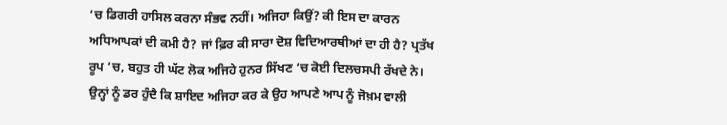‘ਚ ਡਿਗਰੀ ਹਾਸਿਲ ਕਰਨਾ ਸੰਭਵ ਨਹੀਂ। ਅਜਿਹਾ ਕਿਉਂ? ਕੀ ਇਸ ਦਾ ਕਾਰਨ ਅਧਿਆਪਕਾਂ ਦੀ ਕਮੀ ਹੈ? ਜਾਂ ਫ਼ਿਰ ਕੀ ਸਾਰਾ ਦੋਸ਼ ਵਿਦਿਆਰਥੀਆਂ ਦਾ ਹੀ ਹੈ? ਪ੍ਰਤੱਖ ਰੂਪ ‘ਚ, ਬਹੁਤ ਹੀ ਘੱਟ ਲੋਕ ਅਜਿਹੇ ਹੁਨਰ ਸਿੱਖਣ ‘ਚ ਕੋਈ ਦਿਲਚਸਪੀ ਰੱਖਦੇ ਨੇ। ਉਨ੍ਹਾਂ ਨੂੰ ਡਰ ਹੁੰਦੈ ਕਿ ਸ਼ਾਇਦ ਅਜਿਹਾ ਕਰ ਕੇ ਉਹ ਆਪਣੇ ਆਪ ਨੂੰ ਜੋਖ਼ਮ ਵਾਲੀ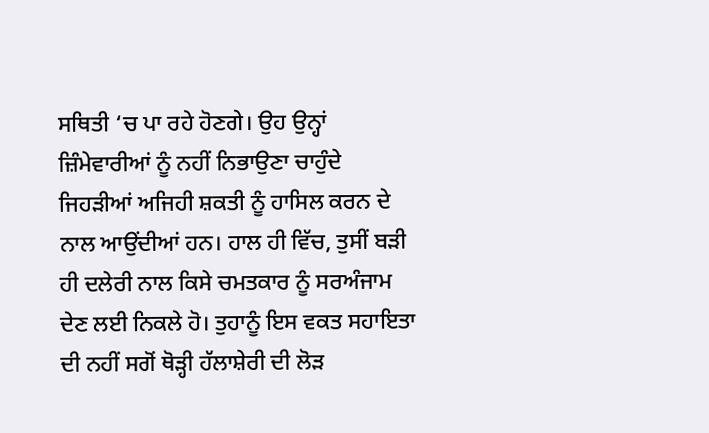ਸਥਿਤੀ ‘ਚ ਪਾ ਰਹੇ ਹੋਣਗੇ। ਉਹ ਉਨ੍ਹਾਂ ਜ਼ਿੰਮੇਵਾਰੀਆਂ ਨੂੰ ਨਹੀਂ ਨਿਭਾਉਣਾ ਚਾਹੁੰਦੇ ਜਿਹੜੀਆਂ ਅਜਿਹੀ ਸ਼ਕਤੀ ਨੂੰ ਹਾਸਿਲ ਕਰਨ ਦੇ ਨਾਲ ਆਉਂਦੀਆਂ ਹਨ। ਹਾਲ ਹੀ ਵਿੱਚ, ਤੁਸੀਂ ਬੜੀ ਹੀ ਦਲੇਰੀ ਨਾਲ ਕਿਸੇ ਚਮਤਕਾਰ ਨੂੰ ਸਰਅੰਜਾਮ ਦੇਣ ਲਈ ਨਿਕਲੇ ਹੋ। ਤੁਹਾਨੂੰ ਇਸ ਵਕਤ ਸਹਾਇਤਾ ਦੀ ਨਹੀਂ ਸਗੋਂ ਥੋੜ੍ਹੀ ਹੱਲਾਸ਼ੇਰੀ ਦੀ ਲੋੜ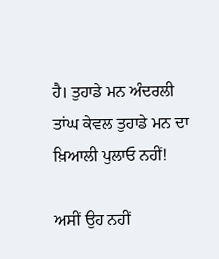ਹੈ। ਤੁਹਾਡੇ ਮਨ ਅੰਦਰਲੀ ਤਾਂਘ ਕੇਵਲ ਤੁਹਾਡੇ ਮਨ ਦਾ ਖ਼ਿਆਲੀ ਪੁਲਾਓ ਨਹੀਂ!

ਅਸੀਂ ਉਹ ਨਹੀਂ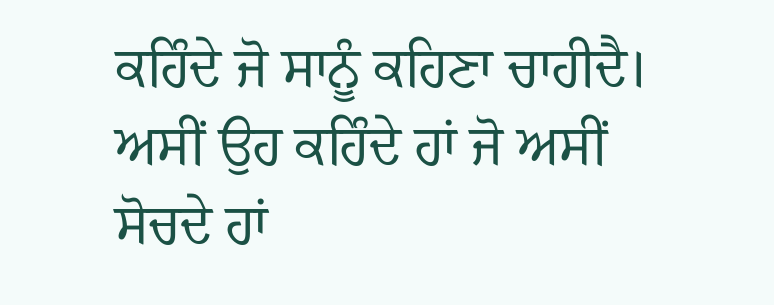ਕਹਿੰਦੇ ਜੋ ਸਾਨੂੰ ਕਹਿਣਾ ਚਾਹੀਦੈ। ਅਸੀਂ ਉਹ ਕਹਿੰਦੇ ਹਾਂ ਜੋ ਅਸੀਂ ਸੋਚਦੇ ਹਾਂ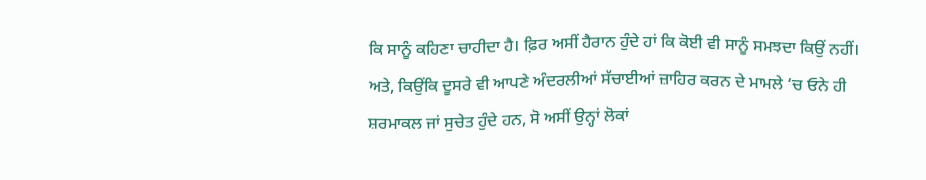ਕਿ ਸਾਨੂੰ ਕਹਿਣਾ ਚਾਹੀਦਾ ਹੈ। ਫ਼ਿਰ ਅਸੀਂ ਹੈਰਾਨ ਹੁੰਦੇ ਹਾਂ ਕਿ ਕੋਈ ਵੀ ਸਾਨੂੰ ਸਮਝਦਾ ਕਿਉਂ ਨਹੀਂ। ਅਤੇ, ਕਿਉਂਕਿ ਦੂਸਰੇ ਵੀ ਆਪਣੇ ਅੰਦਰਲੀਆਂ ਸੱਚਾਈਆਂ ਜ਼ਾਹਿਰ ਕਰਨ ਦੇ ਮਾਮਲੇ ‘ਚ ਓਨੇ ਹੀ ਸ਼ਰਮਾਕਲ ਜਾਂ ਸੁਚੇਤ ਹੁੰਦੇ ਹਨ, ਸੋ ਅਸੀਂ ਉਨ੍ਹਾਂ ਲੋਕਾਂ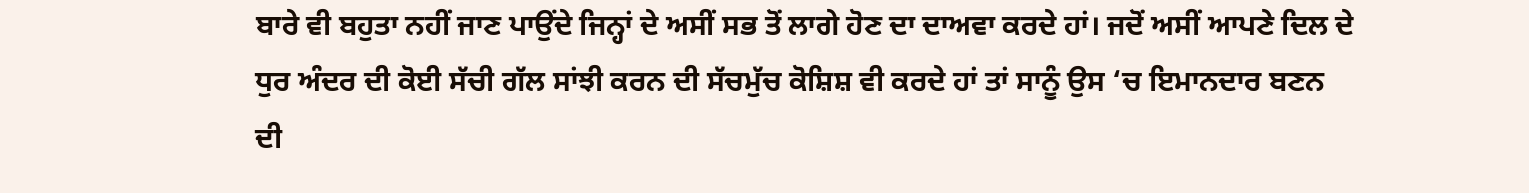ਬਾਰੇ ਵੀ ਬਹੁਤਾ ਨਹੀਂ ਜਾਣ ਪਾਉਂਦੇ ਜਿਨ੍ਹਾਂ ਦੇ ਅਸੀਂ ਸਭ ਤੋਂ ਲਾਗੇ ਹੋਣ ਦਾ ਦਾਅਵਾ ਕਰਦੇ ਹਾਂ। ਜਦੋਂ ਅਸੀਂ ਆਪਣੇ ਦਿਲ ਦੇ ਧੁਰ ਅੰਦਰ ਦੀ ਕੋਈ ਸੱਚੀ ਗੱਲ ਸਾਂਝੀ ਕਰਨ ਦੀ ਸੱਚਮੁੱਚ ਕੋਸ਼ਿਸ਼ ਵੀ ਕਰਦੇ ਹਾਂ ਤਾਂ ਸਾਨੂੰ ਉਸ ‘ਚ ਇਮਾਨਦਾਰ ਬਣਨ ਦੀ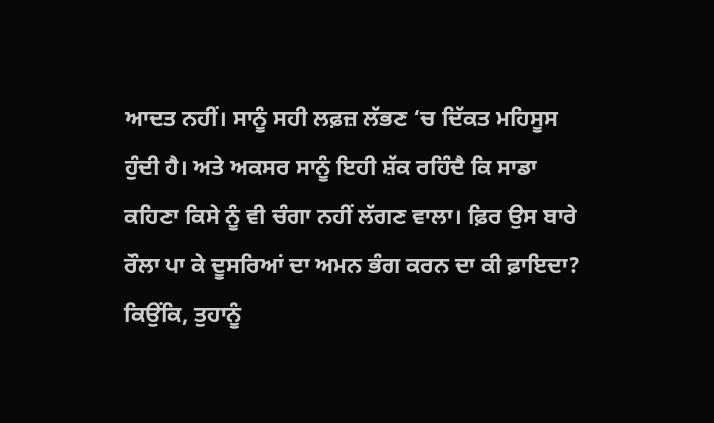ਆਦਤ ਨਹੀਂ। ਸਾਨੂੰ ਸਹੀ ਲਫ਼ਜ਼ ਲੱਭਣ ‘ਚ ਦਿੱਕਤ ਮਹਿਸੂਸ ਹੁੰਦੀ ਹੈ। ਅਤੇ ਅਕਸਰ ਸਾਨੂੰ ਇਹੀ ਸ਼ੱਕ ਰਹਿੰਦੈ ਕਿ ਸਾਡਾ ਕਹਿਣਾ ਕਿਸੇ ਨੂੰ ਵੀ ਚੰਗਾ ਨਹੀਂ ਲੱਗਣ ਵਾਲਾ। ਫ਼ਿਰ ਉਸ ਬਾਰੇ ਰੌਲਾ ਪਾ ਕੇ ਦੂਸਰਿਆਂ ਦਾ ਅਮਨ ਭੰਗ ਕਰਨ ਦਾ ਕੀ ਫ਼ਾਇਦਾ? ਕਿਉਂਕਿ, ਤੁਹਾਨੂੰ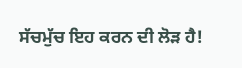ਸੱਚਮੁੱਚ ਇਹ ਕਰਨ ਦੀ ਲੋੜ ਹੈ!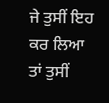ਜੇ ਤੁਸੀਂ ਇਹ ਕਰ ਲਿਆ ਤਾਂ ਤੁਸੀਂ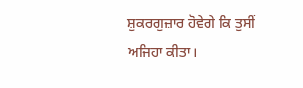ਸ਼ੁਕਰਗੁਜ਼ਾਰ ਹੋਵੇਗੇ ਕਿ ਤੁਸੀਂ ਅਜਿਹਾ ਕੀਤਾ।